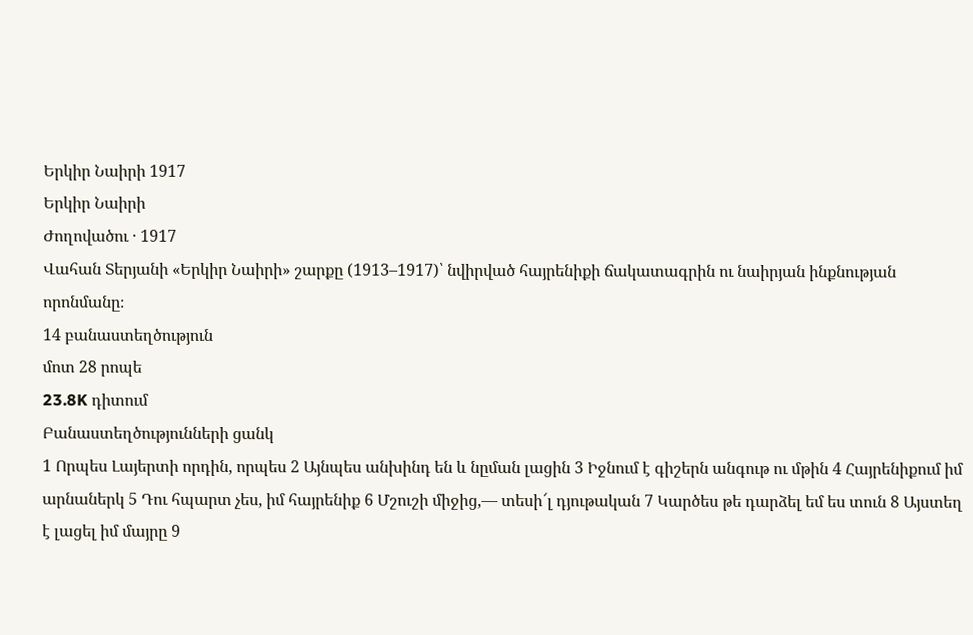Երկիր Նաիրի 1917
Երկիր Նաիրի
Ժողովածու · 1917
Վահան Տերյանի «Երկիր Նաիրի» շարքը (1913–1917)՝ նվիրված հայրենիքի ճակատագրին ու նաիրյան ինքնության որոնմանը։
14 բանաստեղծություն
մոտ 28 րոպե
23.8K դիտում
Բանաստեղծությունների ցանկ
1 Որպես Լայերտի որդին, որպես 2 Այնպես անխինդ են և նըման լացին 3 Իջնում է գիշերն անգութ ու մթին 4 Հայրենիքում իմ արնաներկ 5 Դու հպարտ չես, իմ հայրենիք 6 Մշուշի միջից,— տեսի՜լ դյութական 7 Կարծես թե դարձել եմ ես տուն 8 Այստեղ է լացել իմ մայրը 9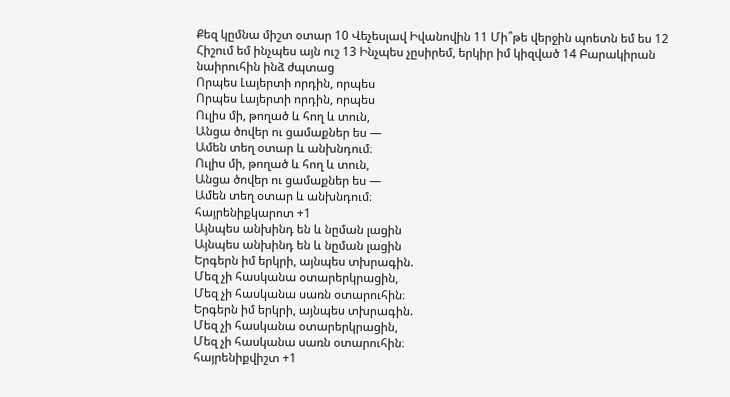Քեզ կըմնա միշտ օտար 10 Վեչեսլավ Իվանովին 11 Մի՞թե վերջին պոետն եմ ես 12 Հիշում եմ ինչպես այն ուշ 13 Ինչպես չըսիրեմ, երկիր իմ կիզված 14 Բարակիրան նաիրուհին ինձ ժպտաց
Որպես Լայերտի որդին, որպես
Որպես Լայերտի որդին, որպես
Ուլիս մի, թողած և հող և տուն,
Անցա ծովեր ու ցամաքներ ես —
Ամեն տեղ օտար և անխնդում։
Ուլիս մի, թողած և հող և տուն,
Անցա ծովեր ու ցամաքներ ես —
Ամեն տեղ օտար և անխնդում։
հայրենիքկարոտ +1
Այնպես անխինդ են և նըման լացին
Այնպես անխինդ են և նըման լացին
Երգերն իմ երկրի, այնպես տխրագին.
Մեզ չի հասկանա օտարերկրացին,
Մեզ չի հասկանա սառն օտարուհին։
Երգերն իմ երկրի, այնպես տխրագին.
Մեզ չի հասկանա օտարերկրացին,
Մեզ չի հասկանա սառն օտարուհին։
հայրենիքվիշտ +1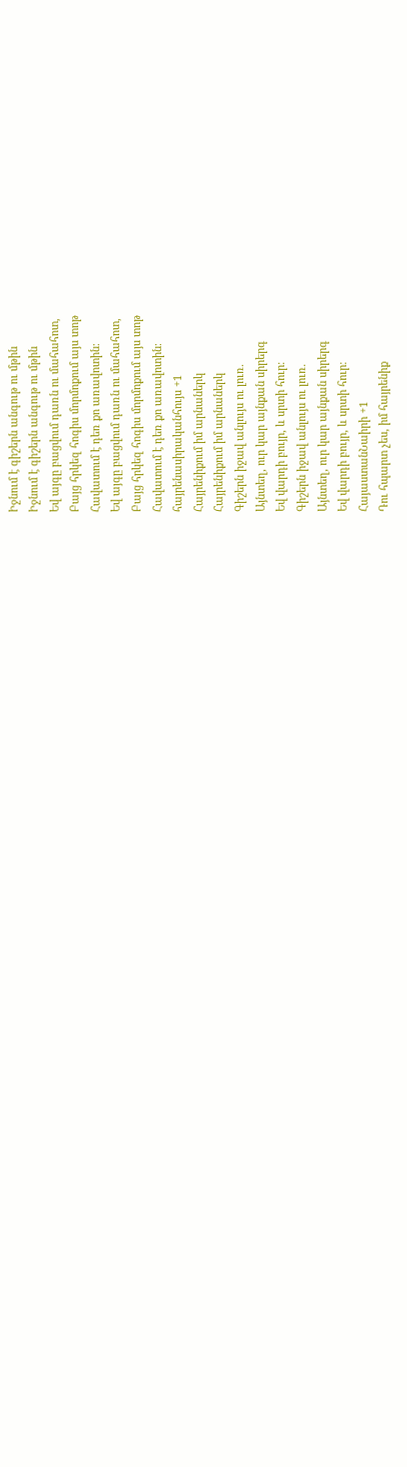Իջնում է գիշերն անգութ ու մթին
Իջնում է գիշերն անգութ ու մթին
Եվ այգը բացվում դառն ու մահահոտ,
Բայց հրկեզ հոգիս մորմոքում այս տոթ
Հավատում է դեռ քո առավոտին։
Եվ այգը բացվում դառն ու մահահոտ,
Բայց հրկեզ հոգիս մորմոքում այս տոթ
Հավատում է դեռ քո առավոտին։
հայրենասիրականհույս +1
Հայրենիքում իմ արնաներկ
Հայրենիքում իմ արնաներկ
Գիշերն իջավ անլույս ու լուռ.
Այնտեղ, ուր կար այնքան սիրերգ
Եվ վարդի բույր, և սրտի հուր։
Գիշերն իջավ անլույս ու լուռ.
Այնտեղ, ուր կար այնքան սիրերգ
Եվ վարդի բույր, և սրտի հուր։
ՀայաստանՆաիրի +1
Դու հպարտ չես, իմ հայրենիք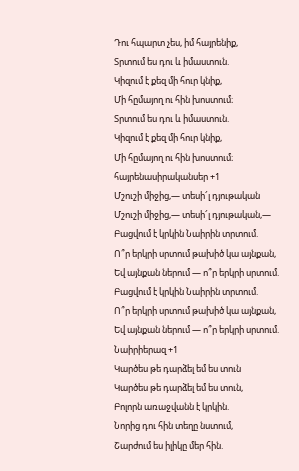Դու հպարտ չես, իմ հայրենիք,
Տրտում ես դու և իմաստուն.
Կիզում է քեզ մի հուր կնիք,
Մի հըմայող ու հին խոստում։
Տրտում ես դու և իմաստուն.
Կիզում է քեզ մի հուր կնիք,
Մի հըմայող ու հին խոստում։
հայրենասիրականսեր +1
Մշուշի միջից,— տեսի՜լ դյութական
Մշուշի միջից,— տեսի՜լ դյութական,—
Բացվում է կրկին Նաիրին տրտում.
Ո՞ր երկրի սրտում թախիծ կա այնքան,
Եվ այնքան ներում — ո՞ր երկրի սրտում.
Բացվում է կրկին Նաիրին տրտում.
Ո՞ր երկրի սրտում թախիծ կա այնքան,
Եվ այնքան ներում — ո՞ր երկրի սրտում.
Նաիրիերազ +1
Կարծես թե դարձել եմ ես տուն
Կարծես թե դարձել եմ ես տուն,
Բոլորն առաջվանն է կրկին.
Նորից դու հին տեղը նստում,
Շարժում ես իլիկը մեր հին.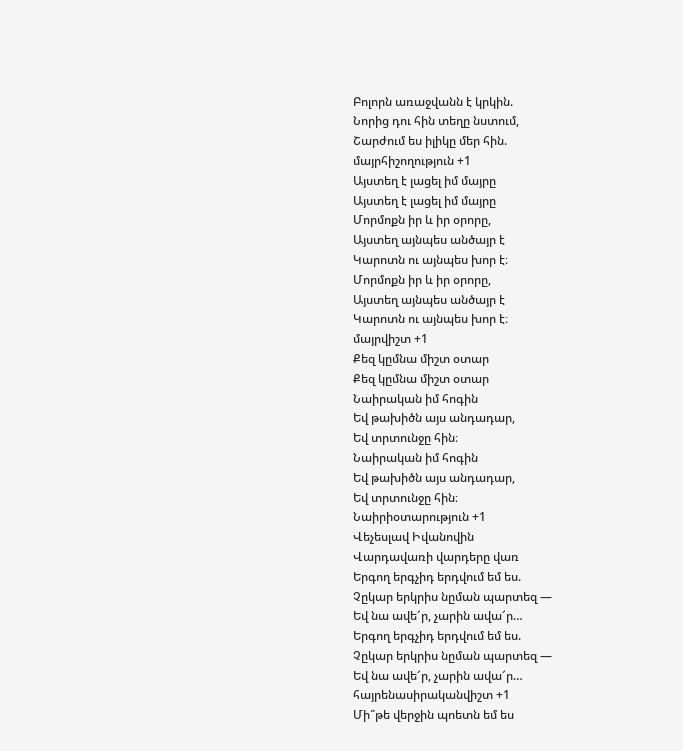Բոլորն առաջվանն է կրկին.
Նորից դու հին տեղը նստում,
Շարժում ես իլիկը մեր հին.
մայրհիշողություն +1
Այստեղ է լացել իմ մայրը
Այստեղ է լացել իմ մայրը
Մորմոքն իր և իր օրորը,
Այստեղ այնպես անծայր է
Կարոտն ու այնպես խոր է։
Մորմոքն իր և իր օրորը,
Այստեղ այնպես անծայր է
Կարոտն ու այնպես խոր է։
մայրվիշտ +1
Քեզ կըմնա միշտ օտար
Քեզ կըմնա միշտ օտար
Նաիրական իմ հոգին
Եվ թախիծն այս անդադար,
Եվ տրտունջը հին։
Նաիրական իմ հոգին
Եվ թախիծն այս անդադար,
Եվ տրտունջը հին։
Նաիրիօտարություն +1
Վեչեսլավ Իվանովին
Վարդավառի վարդերը վառ
Երգող երգչիդ երդվում եմ ես.
Չըկար երկրիս նըման պարտեզ —
Եվ նա ավե՜ր, չարին ավա՜ր…
Երգող երգչիդ երդվում եմ ես.
Չըկար երկրիս նըման պարտեզ —
Եվ նա ավե՜ր, չարին ավա՜ր…
հայրենասիրականվիշտ +1
Մի՞թե վերջին պոետն եմ ես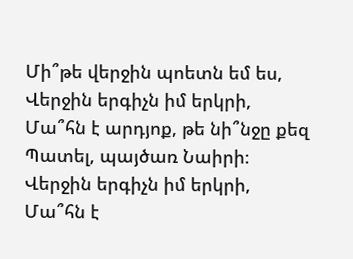Մի՞թե վերջին պոետն եմ ես,
Վերջին երգիչն իմ երկրի,
Մա՞հն է արդյոք, թե նի՞նջը քեզ
Պատել, պայծառ Նաիրի։
Վերջին երգիչն իմ երկրի,
Մա՞հն է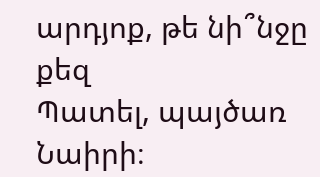արդյոք, թե նի՞նջը քեզ
Պատել, պայծառ Նաիրի։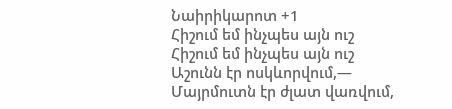Նաիրիկարոտ +1
Հիշում եմ ինչպես այն ուշ
Հիշում եմ ինչպես այն ուշ
Աշունն էր ոսկևորվում,—
Մայրմուտն էր ժլատ վառվում,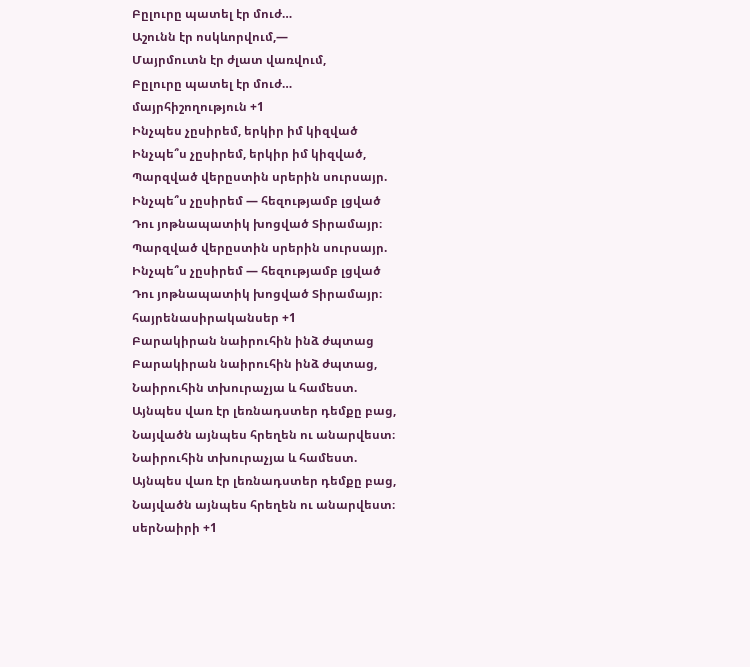Բըլուրը պատել էր մուժ…
Աշունն էր ոսկևորվում,—
Մայրմուտն էր ժլատ վառվում,
Բըլուրը պատել էր մուժ…
մայրհիշողություն +1
Ինչպես չըսիրեմ, երկիր իմ կիզված
Ինչպե՞ս չըսիրեմ, երկիր իմ կիզված,
Պարզված վերըստին սրերին սուրսայր.
Ինչպե՞ս չըսիրեմ — հեզությամբ լցված
Դու յոթնապատիկ խոցված Տիրամայր։
Պարզված վերըստին սրերին սուրսայր.
Ինչպե՞ս չըսիրեմ — հեզությամբ լցված
Դու յոթնապատիկ խոցված Տիրամայր։
հայրենասիրականսեր +1
Բարակիրան նաիրուհին ինձ ժպտաց
Բարակիրան նաիրուհին ինձ ժպտաց,
Նաիրուհին տխուրաչյա և համեստ.
Այնպես վառ էր լեռնադստեր դեմքը բաց,
Նայվածն այնպես հրեղեն ու անարվեստ։
Նաիրուհին տխուրաչյա և համեստ.
Այնպես վառ էր լեռնադստեր դեմքը բաց,
Նայվածն այնպես հրեղեն ու անարվեստ։
սերՆաիրի +1